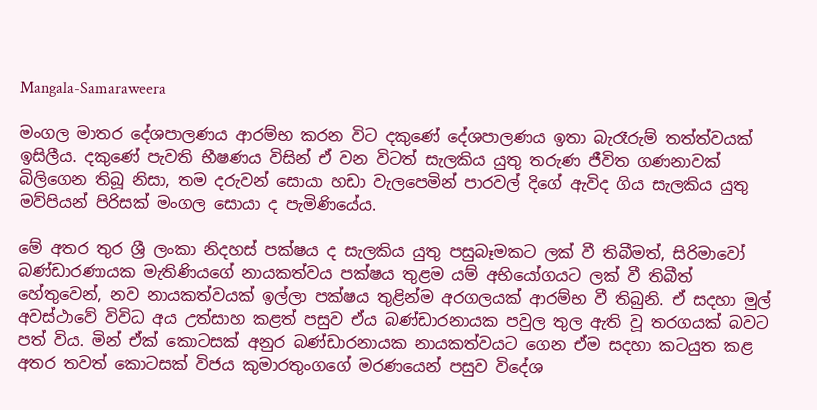Mangala-Samaraweera

මංගල මාතර දේශපාලණය ආරම්භ කරන විට දකුණේ දේශපාලණය ඉතා බැරෑරුම් තත්ත්වයක් ඉසිලීය. දකුණේ පැවති භීෂණය විසින් ඒ වන විටත් සැලකිය යුතු තරුණ ජීවිත ගණනාවක් බිලිගෙන තිබූ නිසා, තම දරුවන් සොයා හඩා වැලපෙමින් පාරවල් දිගේ ඇවිද ගිය සැලකිය යුතු මව්පියන් පිරිසක් මංගල සොයා ද පැමිණියේය.

මේ අතර තුර ශ්‍රී ලංකා නිදහස් පක්ෂය ද සැලකිය යුතු පසුබෑමකට ලක් වී තිබීමත්, සිරිමාවෝ බණ්ඩාරණායක මැතිණියගේ නායකත්වය පක්ෂය තුළම යම් අභියෝගයට ලක් වී තිබීත් හේතුවෙන්, නව නායකත්වයක් ඉල්ලා පක්ෂය තුළින්ම අරගලයක් ආරම්භ වී තිබුනි. ඒ සදහා මුල් අවස්ථාවේ විවිධ අය උත්සාහ කළත් පසුව ඒය බණ්ඩාරනායක පවුල තුල ඇති වූ තරගයක් බවට පත් විය. මින් ඒක් කොටසක් අනුර බණ්ඩාරනායක නායකත්වයට ගෙන ඒම සදහා කටයුත කළ අතර තවත් කොටසක් විජය කුමාරතුංගගේ මරණයෙන් පසුව විදේශ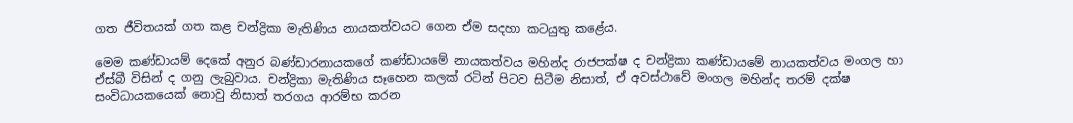ගත ජීවිතයක් ගත කළ චන්ද්‍රිකා මැතිණිය නායකත්වයට ගෙන ඒම සදහා කටයුතු කළේය.

මෙම කණ්ඩායම් දෙකේ අනුර බණ්ඩාරනායකගේ කණ්ඩායමේ නායකත්වය මහින්ද රාජපක්ෂ ද චන්ද්‍රිකා කණ්ඩායමේ නායකත්වය මංගල හා ඒස්බී විසින් ද ගනු ලැබුවාය. චන්ද්‍රිකා මැතිණිය සෑහෙන කලක් රටින් පිටව සිටීම නිසාත්, ඒ අවස්ථාවේ මංගල මහින්ද තරම් දක්ෂ සංවිධායකයෙක් නොවු නිසාත් තරගය ආරම්භ කරන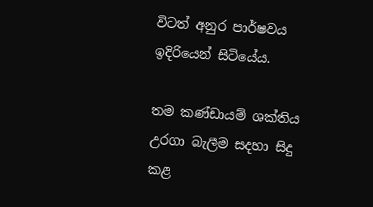විටත් අනුර පාර්ෂවය ඉදිරියෙන් සිටියේය.

තම කණ්ඩායම් ශක්තිය උරගා බැලීම සදහා සිදු කළ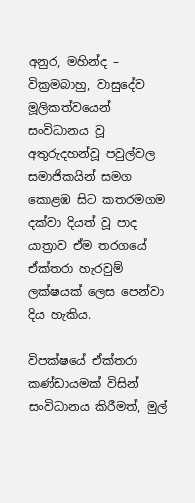අනුර, මහින්ද – වික්‍රමබාහු, වාසුදේව මූලිකත්වයෙන් සංවිධානය වූ  අතුරුදහන්වූ පවුල්වල සමාජිකයින් සමග කොළඹ සිට කතරමගම දක්වා දියත් වූ පාද යාත්‍රාව ඒම තරගයේ ඒක්තරා හැරවුම් ලක්ෂයක් ලෙස පෙන්වා දිය හැකිය.

විපක්ෂයේ ඒක්තරා කණ්ඩායමක් විසින් සංවිධානය කිරීමත්, මුල්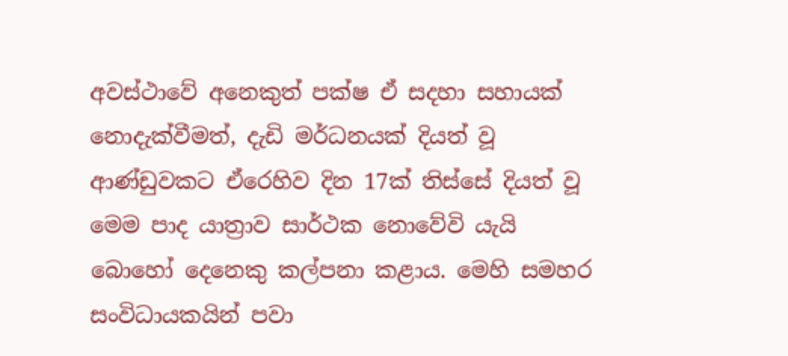අවස්ථාවේ අනෙකුත් පක්ෂ ඒ සදහා සහායක් නොදැක්වීමත්, දැඩි මර්ධනයක් දියත් වූ ආණ්ඩුවකට ඒරෙහිව දින 17ක් තිස්සේ දියත් වූ මෙම පාද යාත්‍රාව සාර්ථක නොවේවි යැයි බොහෝ දෙනෙකු කල්පනා කළාය. මෙහි සමහර සංවිධායකයින් පවා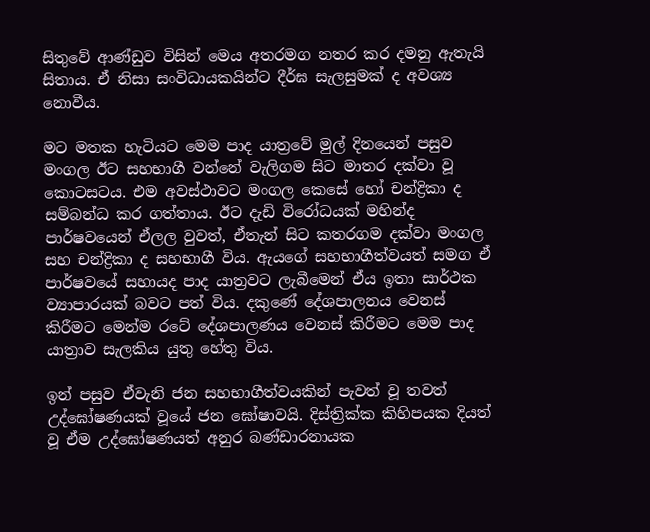සිතුවේ ආණ්ඩුව විසින් මෙය අතරමග නතර කර දමනු ඇතැයි සිතාය. ඒ නිසා සංවිධායකයින්ට දීර්ඝ සැලසුමක් ද අවශ්‍ය නොවීය.

මට මතක හැටියට මෙම පාද යාත්‍රවේ මුල් දිනයෙන් පසුව මංගල ඊට සහභාගී වන්නේ වැලිගම සිට මාතර දක්වා වූ කොටසටය. එම අවස්ථාවට මංගල කෙසේ හෝ චන්ද්‍රිකා ද සම්බන්ධ කර ගත්තාය. ඊට දැඩි විරෝධයක් මහින්ද පාර්ෂවයෙන් ඒලල වුවත්, ඒතැන් සිට කතරගම දක්වා මංගල සහ චන්ද්‍රිකා ද සහභාගී විය. ඇයගේ සහභාගීත්වයත් සමග ඒ පාර්ෂවයේ සහායද පාද යාත්‍රවට ලැබීමෙන් ඒය ඉතා සාර්ථක ව්‍යාපාරයක් බවට පත් විය. දකුණේ දේශපාලනය වෙනස් කිරීමට මෙන්ම රටේ දේශපාලණය වෙනස් කිරීමට මෙම පාද යාත්‍රාව සැලකිය යුතු හේතු විය.

ඉන් පසුව ඒවැනි ජන සහභාගීත්වයකින් පැවත් වූ තවත් උද්ඝෝෂණයක් වූයේ ජන ඝෝෂාවයි. දිස්ත්‍රික්ක කිහිපයක දියත් වූ ඒම උද්ඝෝෂණයත් අනුර බණ්ඩාරනායක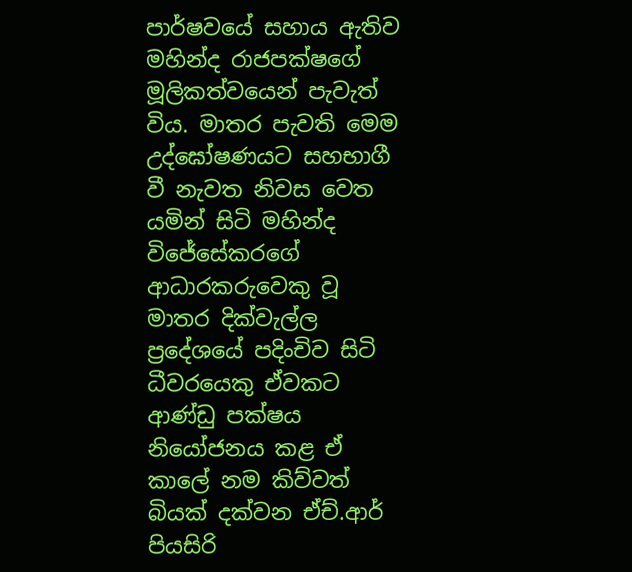පාර්ෂවයේ සහාය ඇතිව මහින්ද රාජපක්ෂගේ මූලිකත්වයෙන් පැවැත් විය. මාතර පැවති මෙම උද්ඝෝෂණයට සහභාගී වී නැවත නිවස වෙත යමින් සිටි මහින්ද විජේසේකරගේ ආධාරකරුවෙකු වූ මාතර දික්වැල්ල ප්‍රදේශයේ පදිංචිව සිටි ධීවරයෙකු ඒවකට ආණ්ඩු පක්ෂය නියෝජනය කළ ඒ කාලේ නම කිව්වත් බියක් දක්වන ඒච්.ආර් පියසිරි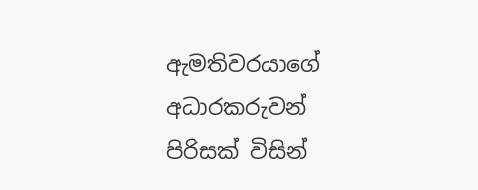ඇමතිවරයාගේ අධාරකරුවන් පිරිසක් විසින්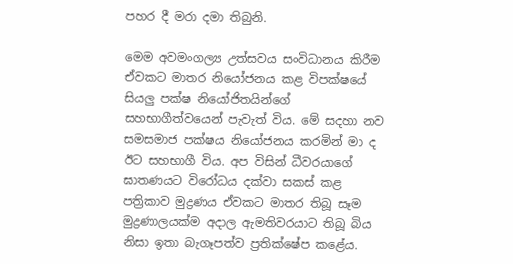පහර දී මරා දමා තිබුනි.

මෙම අවමංගල්‍ය උත්සවය සංවිධානය කිරීම ඒවකට මාතර නියෝජනය කළ විපක්ෂයේ සියලු පක්ෂ නියෝජිතයින්ගේ සහභාගීත්වයෙන් පැවැත් විය. මේ සදහා නව සමසමාජ පක්ෂය නියෝජනය කරමින් මා ද ඊට සහභාගී විය. අප විසින් ධීවරයාගේ ඝාතණයට විරෝධය දක්වා සකස් කළ පත්‍රිකාව මුද්‍රණය ඒවකට මාතර තිබූ සෑම මුද්‍රණාලයක්ම අදාල ඇමතිවරයාට තිබූ බිය නිසා ඉතා බැගෑපත්ව ප්‍රතික්ෂේප කළේය.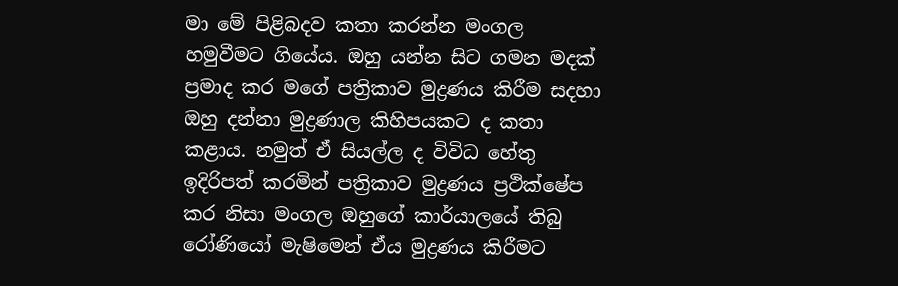මා මේ පිළිබදව කතා කරන්න මංගල හමුවීමට ගියේය. ඔහු යන්න සිට ගමන මදක් ප්‍රමාද කර මගේ පත්‍රිකාව මුද්‍රණය කිරීම සදහා ඔහු දන්නා මුද්‍රණාල කිහිපයකට ද කතා කළාය. නමුත් ඒ සියල්ල ද විවිධ හේතු ඉදිරිපත් කරමින් පත්‍රිකාව මුද්‍රණය ප්‍රථික්ෂේප කර නිසා මංගල ඔහුගේ කාර්යාලයේ තිබු රෝණියෝ මැෂිමෙන් ඒය මුද්‍රණය කිරීමට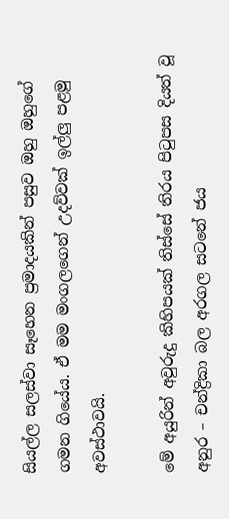සියල්ල සලස්වා සෑහෙන ප්‍රමාදයකින් පසුව ඔහු ඔහුගේ ගමන ගියේය. ඒ මම මංගලගෙන් උදව්වක් ඉල්ලු පළමු අවස්ථාවයි.

මේ අයුරින් අවුරුදු කිහිපයක් තිස්සේ තිරය පිටුපස දියත් වූ අනුර – චන්ද්‍රිකා බල අරගල සටනේ ජය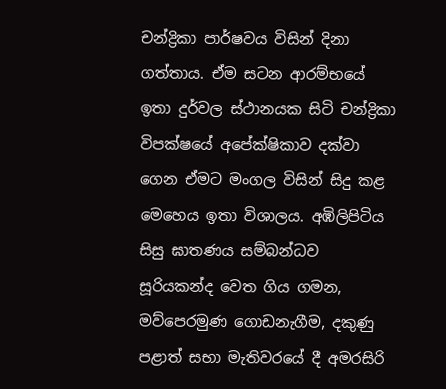චන්ද්‍රිකා පාර්ෂවය විසින් දිනා ගත්තාය. ඒම සටන ආරම්භයේ ඉතා දුර්වල ස්ථානයක සිටි චන්ද්‍රිකා විපක්ෂයේ අපේක්ෂිකාව දක්වා ගෙන ඒමට මංගල විසින් සිදු කළ මෙහෙය ඉතා විශාලය. අඹිලිපිටිය සිසු ඝාතණය සම්බන්ධව සූරියකන්ද වෙත ගිය ගමන, මව්පෙරමුණ ගොඩනැගීම, දකුණු පළාත් සභා මැතිවරයේ දී අමරසිරි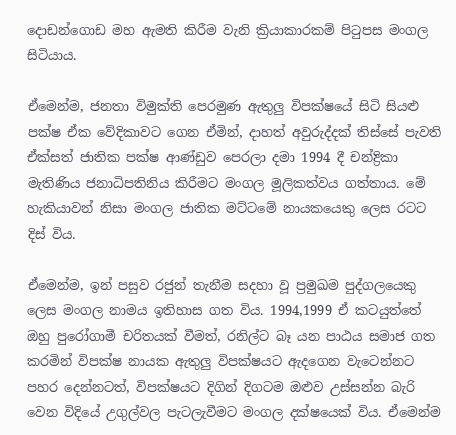දොඩන්ගොඩ මහ ඇමති කිරීම වැනි ක්‍රියාකාරකම් පිටුපස මංගල සිටියාය.

ඒමෙන්ම, ජනතා විමුක්ති පෙරමුණ ඇතුලු විපක්ෂයේ සිටි සියළු පක්ෂ ඒක වේදිකාවට ගෙන ඒමින්, දාහත් අවුරුද්දක් තිස්සේ පැවති ඒක්සත් ජාතික පක්ෂ ආණ්ඩුව පෙරලා දමා 1994 දී චන්ද්‍රිකා මැතිණිය ජනාධිපතිනිය කිරීමට මංගල මූලිකත්වය ගත්තාය. මේ හැකියාවන් නිසා මංගල ජාතික මට්ටමේ නායකයෙකු ලෙස රටට දිස් විය.

ඒමෙන්ම, ඉන් පසුව රජුන් තැනීම සදහා වූ ප්‍රමුඛම පුද්ගලයෙකු ලෙස මංගල නාමය ඉතිහාස ගත විය. 1994,1999 ඒ කටයුත්තේ ඔහු පුරෝගාමී චරිතයක් වීමත්, රනිල්ට බෑ යන පාඨය සමාජ ගත කරමින් විපක්ෂ නායක ඇතුලු විපක්ෂයට ඇදගෙන වැටෙන්නට පහර දෙන්නටත්, විපක්ෂයට දිගින් දිගටම ඔළුව උස්සන්න බැරි වෙන විදියේ උගුල්වල පැටලැවීමට මංගල දක්ෂයෙක් විය. ඒමෙන්ම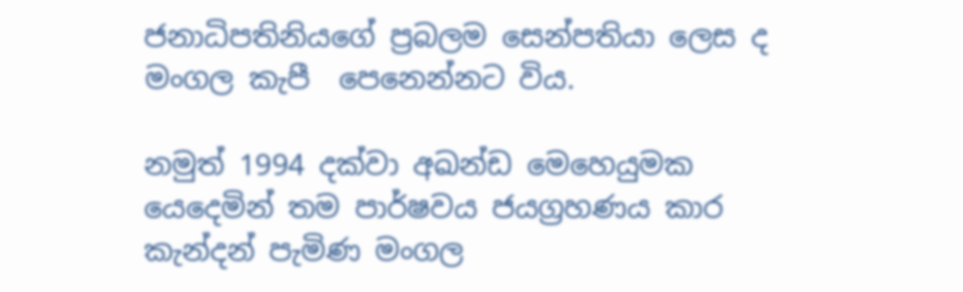ජනාධිපතිනියගේ ප්‍රබලම සෙන්පතියා ලෙස ද මංගල කැපී  පෙනෙන්නට විය.

නමුත් 1994 දක්වා අඛන්ඩ මෙහෙයුමක යෙදෙමින් තම පාර්ෂවය ජයග්‍රහණය කාර කැන්දන් පැමිණ මංගල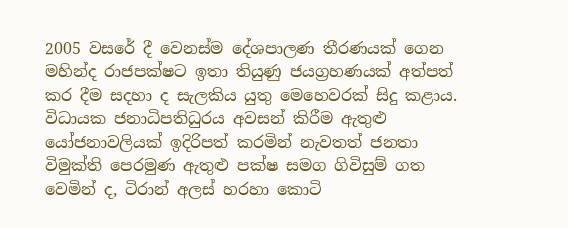2005 වසරේ දී වෙනස්ම දේශපාලණ තීරණයක් ගෙන මහින්ද රාජපක්ෂට ඉතා තියුණු ජයග්‍රහණයක් අත්පත් කර දීම සදහා ද සැලකිය යුතු මෙහෙවරක් සිදු කළාය. විධායක ජනාධිපතිධුරය අවසන් කිරීම ඇතුළු යෝජනාවලියක් ඉදිරිපත් කරමින් නැවතත් ජනතා විමුක්ති පෙරමුණ ඇතුළු පක්ෂ සමග ගිවිසුම් ගත වෙමින් ද, ටිරාන් අලස් හරහා කොටි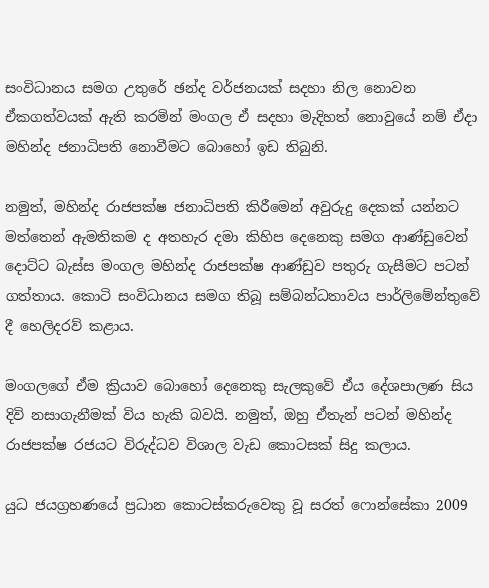සංවිධානය සමග උතුරේ ඡන්ද වර්ජනයක් සදහා නිල නොවන ඒකගත්වයක් ඇති කරමින් මංගල ඒ සදහා මැදිහත් නොවුයේ නම් ඒදා මහින්ද ජනාධිපති නොවීමට බොහෝ ඉඩ තිබුනි.

නමුත්, මහින්ද රාජපක්ෂ ජනාධිපති කිරීමෙන් අවුරුදු දෙකක් යන්නට මත්තෙන් ඇමතිකම ද අතහැර දමා කිහිප දෙනෙකු සමග ආණ්ඩුවෙන් දොට්ට බැස්ස මංගල මහින්ද රාජපක්ෂ ආණ්ඩුව පතුරු ගැසීමට පටන් ගත්තාය. කොටි සංවිධානය සමග තිබූ සම්බන්ධතාවය පාර්ලිමේන්තුවේ දී හෙලිදරව් කළාය.

මංගලගේ ඒම ක්‍රියාව බොහෝ දෙනෙකු සැලකුවේ ඒය දේශපාලණ සිය දිවි නසාගැනීමක් විය හැකි බවයි. නමුත්, ඔහු ඒතැන් පටන් මහින්ද රාජපක්ෂ රජයට විරුද්ධව විශාල වැඩ කොටසක් සිදු කලාය.

යුධ ජයග්‍රහණයේ ප්‍රධාන කොටස්කරුවෙකු වූ සරත් ෆොන්සේකා 2009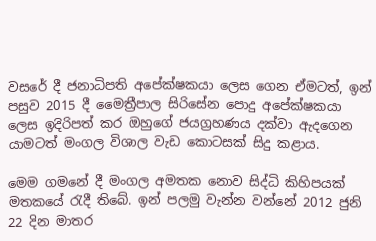වසරේ දී ජනාධිපති අපේක්ෂකයා ලෙස ගෙන ඒමටත්, ඉන් පසුව 2015 දී මෛත්‍රීපාල සිරිසේන පොදු අපේක්ෂකයා ලෙස ඉද‌ිරිපත් කර ඔහුගේ ජයග්‍රහණය දක්වා ඇදගෙන යාමටත් මංගල විශාල වැඩ කොටසක් සිදු කළාය.

මෙම ගමනේ දී මංගල අමතක නොව සිද්ධි කිහිපයක් මතකයේ රැදී තිබේ. ඉන් පලමු වැන්න වන්නේ 2012 ජුනි 22 දින මාතර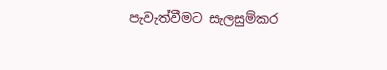පැවැත්වීමට සැලසුම්කර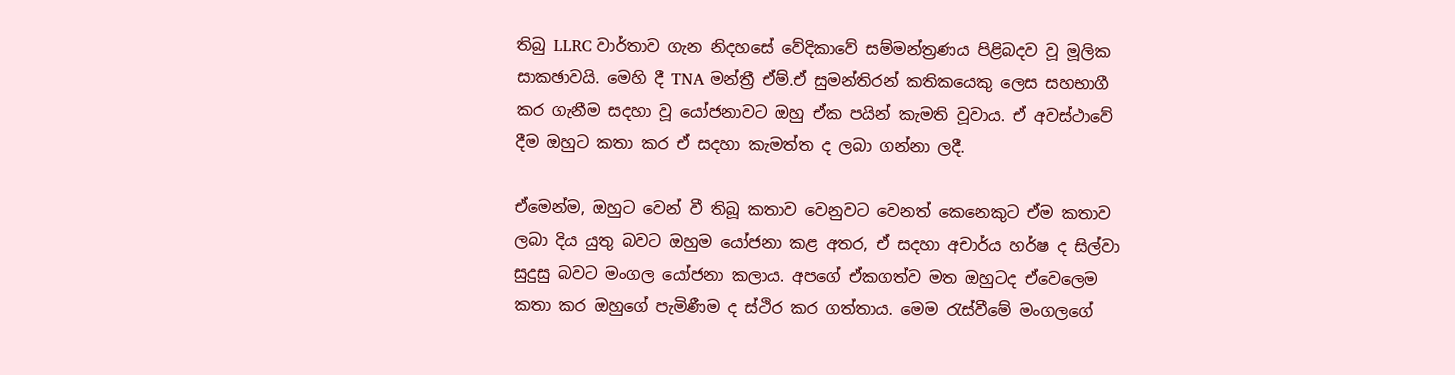තිබු LLRC වාර්තාව ගැන නිදහසේ වේදිකාවේ සම්මන්ත්‍රණය පිළිබදව වූ මූලික සාකඡාවයි. මෙහි දී TNA මන්ත්‍රී ඒම්.ඒ සුමන්තිරන් කතිකයෙකු ලෙස සහභාගී කර ගැනීම සදහා වූ යෝජනාවට ඔහු ඒක පයින් කැමති වූවාය. ඒ අවස්ථාවේ දීම ඔහුට කතා කර ඒ සදහා කැමත්ත ද ලබා ගන්නා ලදී.

ඒමෙන්ම, ඔහුට වෙන් වී තිබූ කතාව වෙනුවට වෙනත් කෙනෙකුට ඒම කතාව ලබා දිය යුතු බවට ඔහුම යෝජනා කළ අතර, ඒ සදහා අචාර්ය හර්ෂ ද සිල්වා සුදුසු බවට මංගල යෝජනා කලාය. අපගේ ඒකගත්ව මත ඔහුටද ඒවෙලෙම කතා කර ඔහුගේ පැමිණීම ද ස්ථිර කර ගත්තාය. මෙම රැස්වීමේ මංගලගේ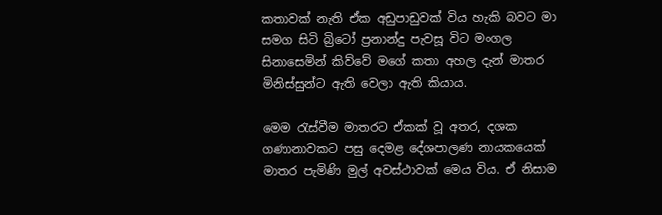කතාවක් නැති ඒක අඩුපාඩුවක් විය හැකි බවට මා සමග සිටි බ්‍රිටෝ ප්‍රනාන්දු පැවසූ විට මංගල සිනාසෙමින් කිව්වේ මගේ කතා අහල දැන් මාතර මිනිස්සුන්ට ඇති වෙලා ඇති කියාය.

මෙම රැස්වීම මාතරට ඒකක් වූ අතර, දශක ගණානාවකට පසු දෙමළ දේශපාලණ නායකයෙක් මාතර පැමිණි මුල් අවස්ථාවක් මෙය විය. ඒ නිසාම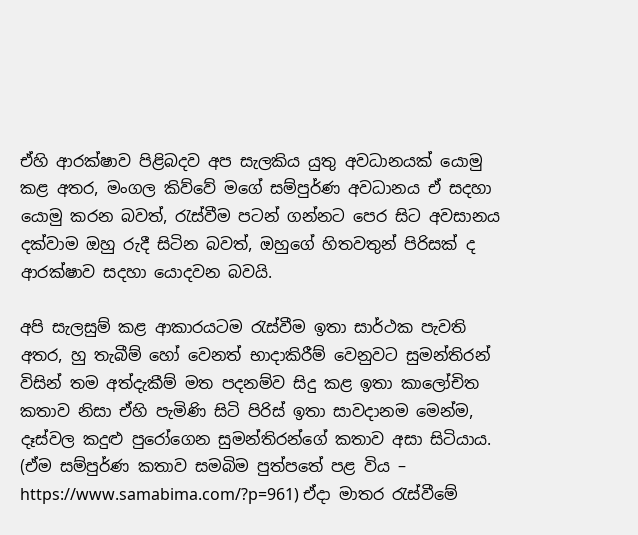ඒහි ආරක්ෂාව පිළිබදව අප සැලකිය යුතු අවධානයක් යොමු කළ අතර, මංගල කිව්වේ මගේ සම්පුර්ණ අවධානය ඒ සදහා යොමු කරන බවත්, රැස්වීම පටන් ගන්නට පෙර සිට අවසානය දක්වාම ඔහු රුදී සිටින බවත්, ඔහුගේ හිතවතුන් පිරිසක් ද ආරක්ෂාව සදහා යොදවන බවයි.

අපි සැලසුම් කළ ආකාරයටම රැස්වීම ඉතා සාර්ථක පැවති අතර, හු තැබීම් හෝ වෙනත් භාදාකිරීම් වෙනුවට සුමන්තිරන් විසින් තම අත්දැකීම් මත පදනම්ව සිදු කළ ඉතා කාලෝචිත කතාව නිසා ඒහි පැමිණි සිටි පිරිස් ඉතා සාවදානම මෙන්ම, දෑස්වල කදුළු පුරෝගෙන සුමන්තිරන්ගේ කතාව අසා සිටියාය. (ඒම සම්පුර්ණ කතාව සමබිම පුත්පතේ පළ විය – https://www.samabima.com/?p=961) ඒදා මාතර රැස්වීමේ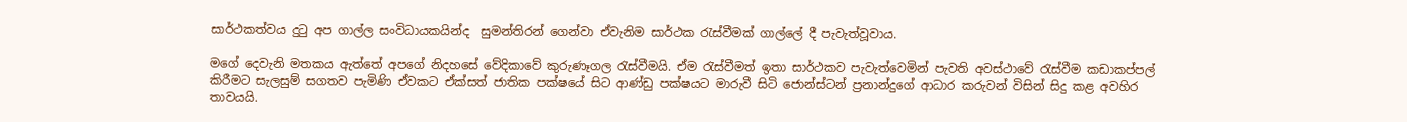සාර්ථකත්වය දුටු අප ගාල්ල සංවිධායකයින්ද  සුමන්තිරන් ගෙන්වා ඒවැනිම සාර්ථක රැස්වීමක් ගාල්ලේ දී පැවැත්වූවාය.

මගේ දෙවැනි මතකය ඇත්තේ අපගේ නිදහසේ වේදිකාවේ කුරුණෑගල රැස්වීමයි. ඒම රැස්වීමත් ඉතා සාර්ථකව පැවැත්වෙමින් පැවති අවස්ථාවේ රැස්වීම කඩාකප්පල් කිරීමට සැලසුම් සගතව පැමිණි ඒවකට ඒක්සත් ජාතික පක්ෂයේ සිට ආණ්ඩු පක්ෂයට මාරුවී සිටි ජොන්ස්ටන් ප්‍රනාන්දුගේ ආධාර කරුවන් විසින් සිදු කළ අවහිර තාවයයි.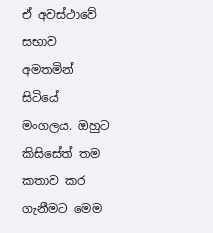ඒ අවස්ථාවේ සභාව අමතමින් සිටියේ මංගලය. ඔහුට කිසිසේත් තම කතාව කර ගැනීමට මෙම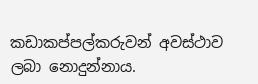කඩාකප්පල්කරුවන් අවස්ථාව ලබා නොදුන්නාය.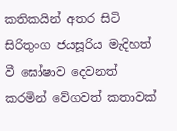කතිකයින් අතර සිටි සිරිතුංග ජයසූරිය මැදිහත් වී ඝෝෂාව දෙවනත් කරමින් වේගවත් කතාවක්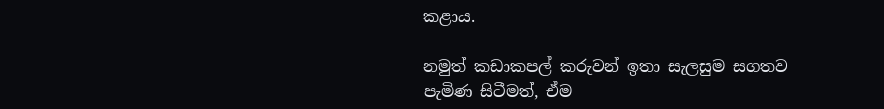කළාය.

නමුත් කඩාකපල් කරුවන් ඉතා සැලසුම සගතව පැමිණ සිටීමත්, ඒම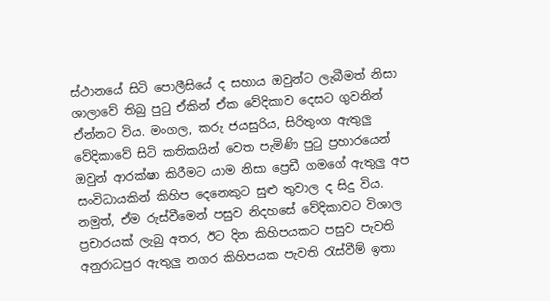ස්ථානයේ සිටි පොලීසියේ ද සහාය ඔවුන්ට ලැබීමත් නිසා ශාලාවේ තිබු පුටු ඒකින් ඒක වේදිකාව දෙසට ගුවනින් ඒන්නට විය. මංගල, කරු ජයසුරිය, සිරිතුංග ඇතුලු වේදිකාවේ සිටි කතිකයින් වෙත පැමිණි පුටු ප්‍රහාරයෙන් ඔවුන් ආරක්ෂා කිරීමට‌ යාම නිසා ප්‍රෙඩී ගමගේ ඇතුලු අප සංවිධායකින් කිහිප දෙනෙකුට සුළු තුවාල ද සිදු විය. නමුත්, ඒම රුස්වීමෙන් පසුව නිදහසේ වේදිකාවට විශාල ප්‍රචාරයක් ලැබු අතර, ඊට දින කිහිපයකට පසුව පැවති අනුරාධපුර ඇතුලු නගර කිහිපයක පැවති රැස්වීම් ඉතා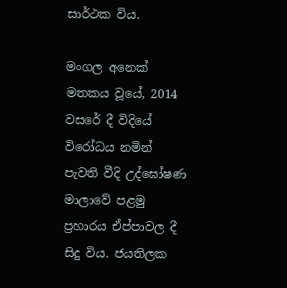සාර්ථක විය.

මංගල අනෙක් මතකය වූයේ, 2014 වසරේ දී විදියේ විරෝධය නමින් පැවති වීදි උද්ඝෝෂණ මාලාවේ පළමු ප්‍රහාරය ඒප්පාවල දී සිදු විය. ජයතිලක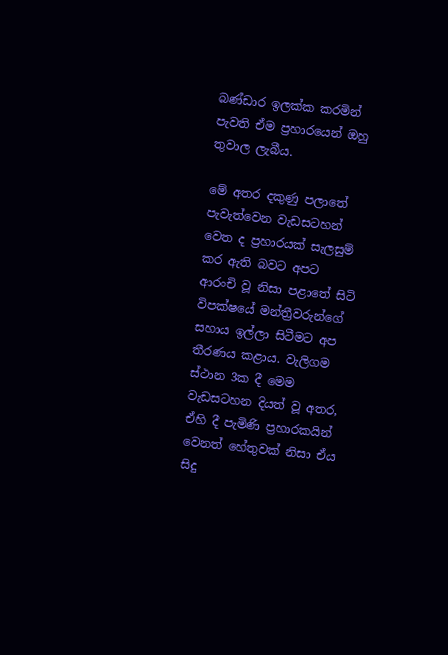බණ්ඩාර ඉලක්ක කරමින් පැවති ඒම ප්‍රහාරයෙන් ඔහු තුවාල ලැබීය.

මේ අතර දකුණු පලාතේ පැවැත්වෙන වැඩසටහන් වෙත ද ප්‍රහාරයක් සැලසුම් කර ඇති බවට අපට ආරංචි වූ නිසා පළාතේ සිටි විපක්ෂයේ මන්ත්‍රීවරුන්ගේ සහාය ඉල්ලා සිටීමට අප තීරණය කළාය. වැලිගම ස්ථාන 3ක දී මෙම වැඩසටහන දියත් වූ අතර, ඒහි දී පැමිණි ප්‍රහාරකයින් වෙනත් හේතුවක් නිසා ඒය සිදු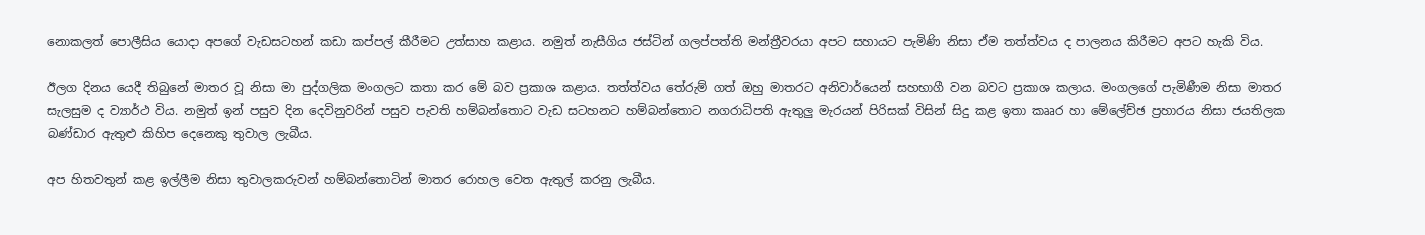නොකලත් පොලීසිය යොදා අපගේ වැඩසටහන් කඩා කප්පල් කීරීමට උත්සාහ කළාය. නමුත් නැසීගිය ජස්ටින් ගලප්පත්ති මන්ත්‍රීවරයා අපට සහායට පැමිණි නිසා ඒම තත්ත්වය ද පාලනය කිරීමට අපට හැකි විය.

ඊලග දිනය යෙදී තිබුනේ මාතර වූ නිසා මා පුද්ගලික මංගලට කතා කර මේ බව ප්‍රකාශ කළාය. තත්ත්වය තේරුම් ගත් ඔහු මාතරට අනිවාර්යෙන් සහභාගී වන බවට ප්‍රකාශ කලාය. මංගලගේ පැමිණීම නිසා මාතර සැලසුම ද ව්‍යාර්ථ විය. නමුත් ඉන් පසුව දින දෙවිනුවරින් පසුව පැවති හම්බන්තොට වැඩ සටහනට හම්බන්තොට නගරාධිපති ඇතුලු මැරයන් පිරිසක් විසින් සිදු කළ ඉතා කෲර හා මේලේච්ඡ ප්‍රහාරය නිසා ජයතිලක බණ්ඩාර ඇතුළු කිහිප දෙනෙකු තුවාල ලැබීය.

අප හිතවතුන් කළ ඉල්ලීම නිසා තුවාලකරුවන් හම්බන්තොටින් මාතර රොහල වෙත ඇතුල් කරනු ලැබීය.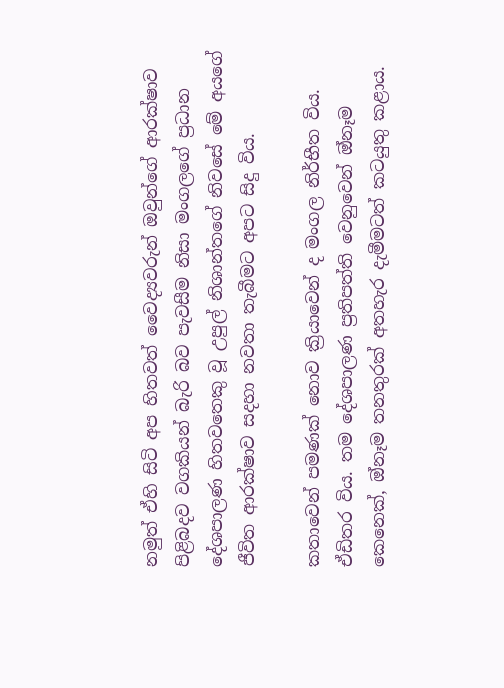නමුත් ඒහි සිටි අප හිතවත් වෛද්‍යවරුන් ඔවුන්ගේ ආරක්ෂාව පිළිබදව වගකියන් බැරි බව පැවසීම නිසා මංගලගේ ප්‍රධාන දේශපාලණ හිතවතෙකු වූ උපුල් නිශාන්තගේ නිවසේ මේ අයගේ ජීවිත ආරක්ෂාව සදහා නවතා තැබීමට අපට සිදු විය.

කතාවෙන් පමණක් නොව ක්‍රියාවෙන් ද මංගල නිර්භීත විය. ඒඩිතර විය. තම දේශපාලණ ප්‍රතිපත්ති වෙනුවෙන් ඔ්නෑම කෙනෙක්, ඔ්නෑම තනතුරක් අතහැර දැමීමටත් කටයුතු කළාය.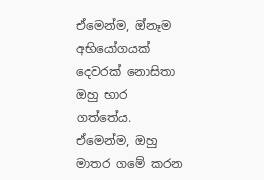ඒමෙන්ම, ඔ්නෑම අභියෝගයක් දෙවරක් නොසිතා ඔහු භාර ගත්තේය. ඒමෙන්ම, ඔහු මාතර ගමේ කරන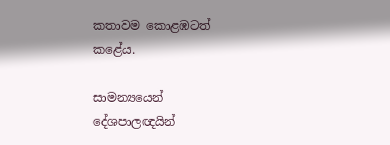කතාවම කොළඹටත් කළේය.

සාමන්‍යයෙන් දේශපාලඥයින්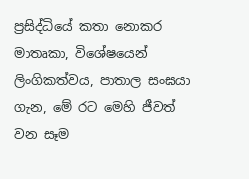ප්‍රසිද්ධියේ කතා නොකර මාතෘකා, විශේෂයෙන් ලිංගිකත්වය, පාතාල සංඝයා ගැන, මේ රට මෙහි ජීවත් වන සෑම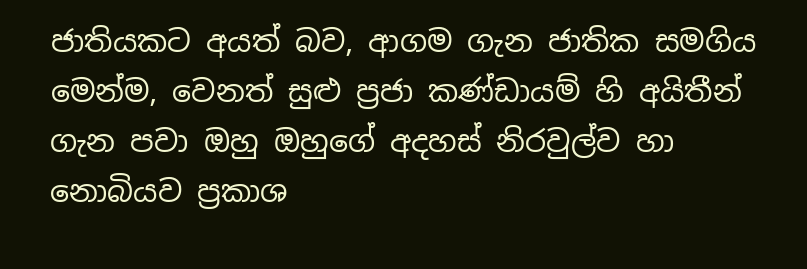ජාතියකට අයත් බව, ආගම ගැන ජාතික සමගිය මෙන්ම, වෙනත් සුළු ප්‍රජා කණ්ඩායම් හි අයිතීන් ගැන පවා ඔහු ඔහුගේ අදහස් නිරවුල්ව හා නොබියව ප්‍රකාශ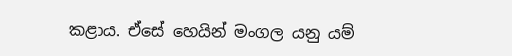කළාය. ඒසේ හෙයින් මංගල යනු යම්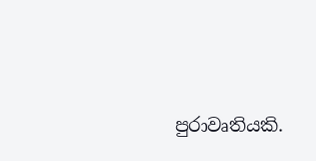පුරාවෘතියකි.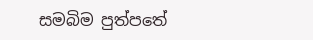සමබිම පුත්පතේ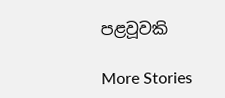පළවූවකි

More Stories